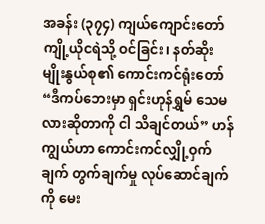အခန်း (၃၇၄) ကျယ်ကျောင်းတော် ကျို့ယိုငရဲသို့ ဝင်ခြင်း၊ နတ်ဆိုးမျိုးနွယ်စု၏ ကောင်းကင်ရုံးတော်
“ဒီကပ်ဘေးမှာ ရှင်းဟုန်ရွှမ် သေမလားဆိုတာကို ငါ သိချင်တယ်” ဟန်ကျွယ်ဟာ ကောင်းကင်လျှို့ဝှက်ချက် တွက်ချက်မှု လုပ်ဆောင်ချက်ကို မေး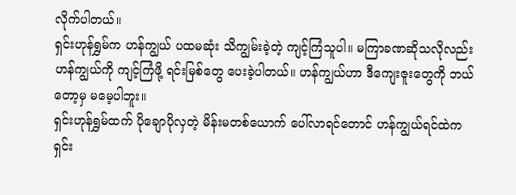လိုက်ပါတယ်။
ရှင်းဟုန်ရွှမ်က ဟန်ကျွယ် ပထမဆုံး သိကျွမ်းခဲ့တဲ့ ကျင့်ကြံသူပါ။ မကြာခဏဆိုသလိုလည်း ဟန်ကျွယ်ကို ကျင့်ကြံဖို့ ရင်းမြစ်တွေ ပေးခဲ့ပါတယ်။ ဟန်ကျွယ်ဟာ ဒီကျေးဇူးတွေကို ဘယ်တော့မှ မမေ့ပါဘူး။
ရှင်းဟုန်ရွှမ်ထက် ပိုချောပိုလှတဲ့ မိန်းမတစ်ယောက် ပေါ်လာရင်တောင် ဟန်ကျွယ်ရင်ထဲက ရှင်း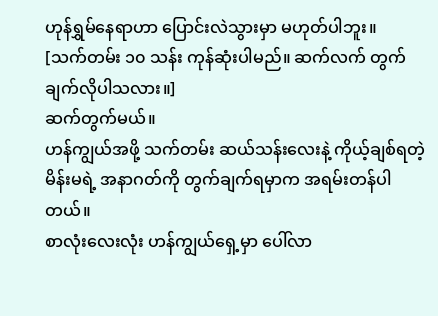ဟုန်ရွှမ်နေရာဟာ ပြောင်းလဲသွားမှာ မဟုတ်ပါဘူး။
[သက်တမ်း ၁၀ သန်း ကုန်ဆုံးပါမည်။ ဆက်လက် တွက်ချက်လိုပါသလား။]
ဆက်တွက်မယ်။
ဟန်ကျွယ်အဖို့ သက်တမ်း ဆယ်သန်းလေးနဲ့ ကိုယ့်ချစ်ရတဲ့ မိန်းမရဲ့ အနာဂတ်ကို တွက်ချက်ရမှာက အရမ်းတန်ပါတယ်။
စာလုံးလေးလုံး ဟန်ကျွယ်ရှေ့မှာ ပေါ်လာ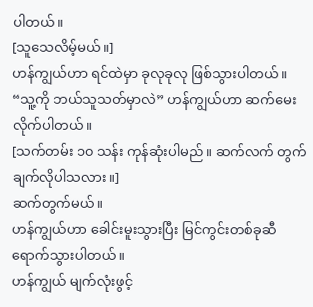ပါတယ်။
[သူသေလိမ့်မယ်။]
ဟန်ကျွယ်ဟာ ရင်ထဲမှာ ခုလုခုလု ဖြစ်သွားပါတယ်။
“သူ့ကို ဘယ်သူသတ်မှာလဲ” ဟန်ကျွယ်ဟာ ဆက်မေးလိုက်ပါတယ်။
[သက်တမ်း ၁၀ သန်း ကုန်ဆုံးပါမည်။ ဆက်လက် တွက်ချက်လိုပါသလား။]
ဆက်တွက်မယ်။
ဟန်ကျွယ်ဟာ ခေါင်းမူးသွားပြီး မြင်ကွင်းတစ်ခုဆီ ရောက်သွားပါတယ်။
ဟန်ကျွယ် မျက်လုံးဖွင့်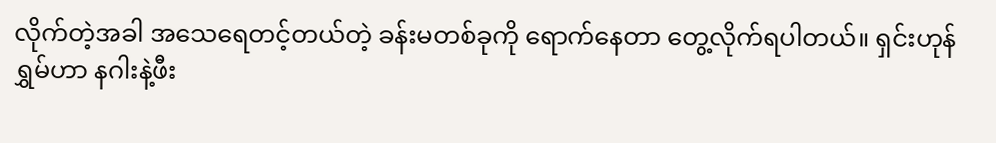လိုက်တဲ့အခါ အသေရေတင့်တယ်တဲ့ ခန်းမတစ်ခုကို ရောက်နေတာ တွေ့လိုက်ရပါတယ်။ ရှင်းဟုန်ရွှမ်ဟာ နဂါးနဲ့ဖီး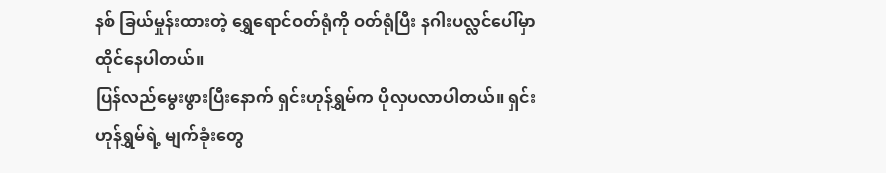နစ် ခြယ်မှုန်းထားတဲ့ ရွှေရောင်ဝတ်ရုံကို ဝတ်ရုံပြီး နဂါးပလ္လင်ပေါ်မှာ ထိုင်နေပါတယ်။
ပြန်လည်မွေးဖွားပြီးနောက် ရှင်းဟုန်ရွှမ်က ပိုလှပလာပါတယ်။ ရှင်းဟုန်ရွှမ်ရဲ့ မျက်ခုံးတွေ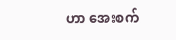ဟာ အေးစက်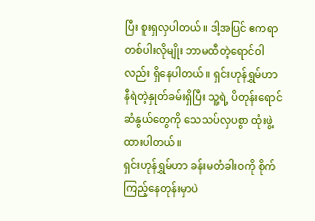ပြီး စူးရှလှပါတယ်။ ဒါ့အပြင် ဧကရာတစ်ပါးလိုမျိုး ဘာမထီတဲ့ရောင်ဝါလည်း ရှိနေပါတယ်။ ရှင်းဟုန်ရွှမ်ဟာ နီရဲတဲ့နှုတ်ခမ်းရှိပြီး သူ့ရဲ့ ပိတုန်းရောင် ဆံနွယ်တွေကို သေသပ်လှပစွာ ထုံးဖွဲ့ထားပါတယ်။
ရှင်းဟုန်ရွှမ်ဟာ ခန်းမတံခါးဝကို စိုက်ကြည့်နေတုန်းမှာပဲ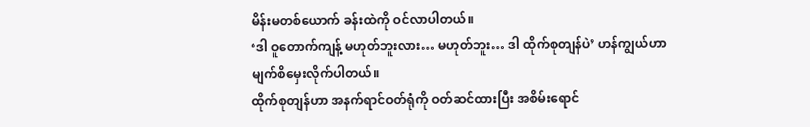မိန်းမတစ်ယောက် ခန်းထဲကို ဝင်လာပါတယ်။
‘ဒါ ဝူတောက်ကျန့် မဟုတ်ဘူးလား… မဟုတ်ဘူး… ဒါ ထိုက်စုတျန်ပဲ’ ဟန်ကျွယ်ဟာ မျက်စိမှေးလိုက်ပါတယ်။
ထိုက်စုတျန်ဟာ အနက်ရာင်ဝတ်ရုံကို ဝတ်ဆင်ထားပြီး အစိမ်းရောင်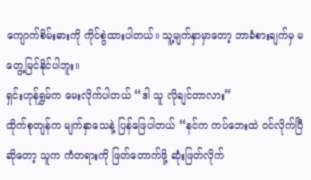ကျောက်စိမ်းဓားကို ကိုင်စွဲထားပါတယ်။ သူ့မျက်နှာမှာတော့ ဘာခံစားချက်မှ မတွေ့မြင်နိုင်ပါဘူး။
ရှင်းဟုန်ရွှမ်က မေးလိုက်ပါတယ် “ဒါ သူ လိုချင်တာလား”
ထိုက်စုတျန်က မျက်နှာသေနဲ့ ပြန်ဖြေပါတယ် “နင်က ကပ်ဘေးထဲ ဝင်လိုက်ပြီဆိုတော့ သူက ကံတရားကို ဖြတ်တောက်ဖို့ ဆုံးဖြတ်လိုက်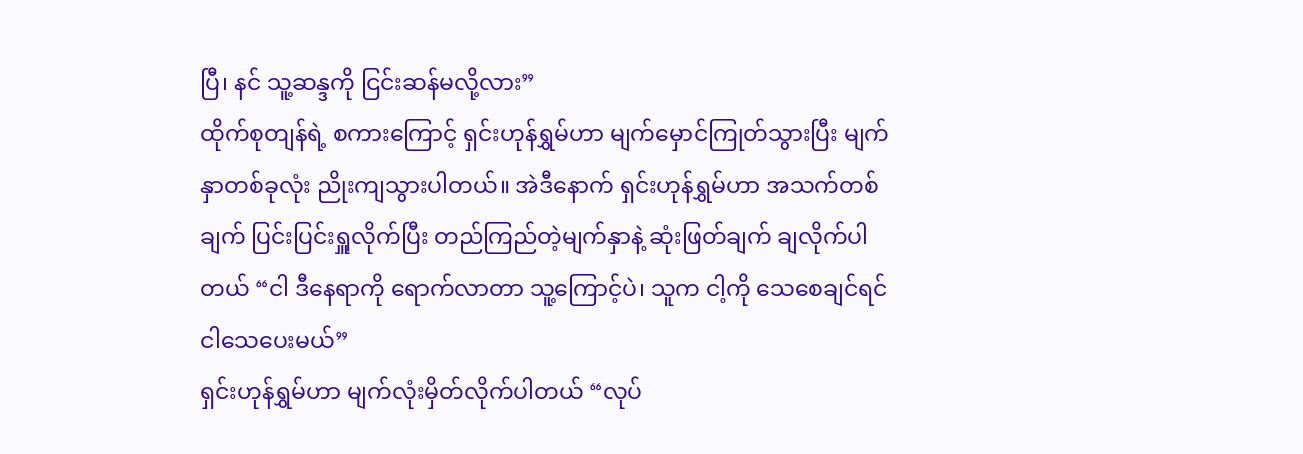ပြီ၊ နင် သူ့ဆန္ဒကို ငြင်းဆန်မလို့လား”
ထိုက်စုတျန်ရဲ့ စကားကြောင့် ရှင်းဟုန်ရွှမ်ဟာ မျက်မှောင်ကြုတ်သွားပြီး မျက်နှာတစ်ခုလုံး ညိုးကျသွားပါတယ်။ အဲဒီနောက် ရှင်းဟုန်ရွှမ်ဟာ အသက်တစ်ချက် ပြင်းပြင်းရှူလိုက်ပြီး တည်ကြည်တဲ့မျက်နှာနဲ့ ဆုံးဖြတ်ချက် ချလိုက်ပါတယ် “ငါ ဒီနေရာကို ရောက်လာတာ သူ့ကြောင့်ပဲ၊ သူက ငါ့ကို သေစေချင်ရင် ငါသေပေးမယ်”
ရှင်းဟုန်ရွှမ်ဟာ မျက်လုံးမှိတ်လိုက်ပါတယ် “လုပ်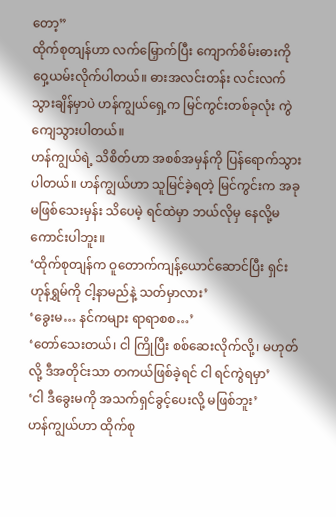တော့”
ထိုက်စုတျန်ဟာ လက်မြှောက်ပြီး ကျောက်စိမ်းဓားကို ဝှေ့ယမ်းလိုက်ပါတယ်။ ဓားအလင်းတန်း လင်းလက်သွားချိန်မှာပဲ ဟန်ကျွယ်ရှေ့က မြင်ကွင်းတစ်ခုလုံး ကွဲကျေသွားပါတယ်။
ဟန်ကျွယ်ရဲ့ သိစိတ်ဟာ အစစ်အမှန်ကို ပြန်ရောက်သွားပါတယ်။ ဟန်ကျွယ်ဟာ သူမြင်ခဲ့ရတဲ့ မြင်ကွင်းက အခုမဖြစ်သေးမှန်း သိပေမဲ့ ရင်ထဲမှာ ဘယ်လိုမှ နေလို့မကောင်းပါဘူး။
‘ထိုက်စုတျန်က ဝူတောက်ကျန့်ယောင်ဆောင်ပြီး ရှင်းဟုန်ရွှမ်ကို ငါ့နာမည်နဲ့ သတ်မှာလား’
‘ခွေးမ… နင်ကများ ရာရာစစ…’
‘တော်သေးတယ်၊ ငါ ကြိုပြီး စစ်ဆေးလိုက်လို့၊ မဟုတ်လို့ ဒီအတိုင်းသာ တကယ်ဖြစ်ခဲ့ရင် ငါ ရင်ကွဲရမှာ’
‘ငါ ဒီခွေးမကို အသက်ရှင်ခွင့်ပေးလို့ မဖြစ်ဘူး’
ဟန်ကျွယ်ဟာ ထိုက်စု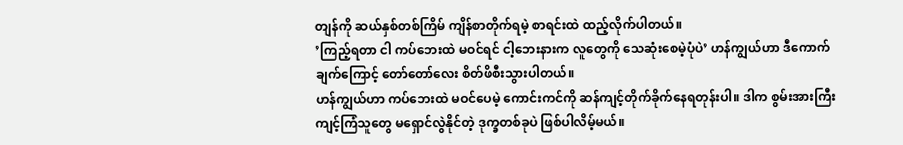တျန်ကို ဆယ်နှစ်တစ်ကြိမ် ကျိန်စာတိုက်ရမဲ့ စာရင်းထဲ ထည့်လိုက်ပါတယ်။
’ကြည့်ရတာ ငါ ကပ်ဘေးထဲ မဝင်ရင် ငါ့ဘေးနားက လူတွေကို သေဆုံးစေမဲ့ပုံပဲ’ ဟန်ကျွယ်ဟာ ဒီကောက်ချက်ကြောင့် တော်တော်လေး စိတ်ဖိစီးသွားပါတယ်။
ဟန်ကျွယ်ဟာ ကပ်ဘေးထဲ မဝင်ပေမဲ့ ကောင်းကင်ကို ဆန်ကျင့်တိုက်ခိုက်နေရတုန်းပါ။ ဒါက စွမ်းအားကြီး ကျင့်ကြံသူတွေ မရှောင်လွဲနိုင်တဲ့ ဒုက္ခတစ်ခုပဲ ဖြစ်ပါလိမ့်မယ်။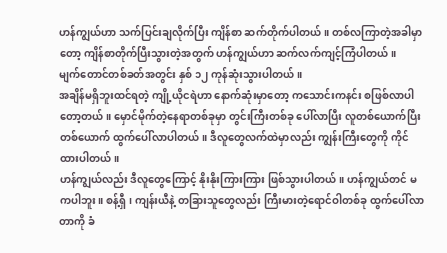ဟန်ကျွယ်ဟာ သက်ပြင်းချလိုက်ပြီး ကျိန်စာ ဆက်တိုက်ပါတယ်။ တစ်လကြာတဲ့အခါမှာတော့ ကျိန်စာတိုက်ပြီးသွားတဲ့အတွက် ဟန်ကျွယ်ဟာ ဆက်လက်ကျင့်ကြံပါတယ်။
မျက်တောင်တစ်ခတ်အတွင်း နှစ် ၁၂ ကုန်ဆုံးသွားပါတယ်။
အချိန်မရှိဘူးထင်ရတဲ့ ကျို့ယိုငရဲဟာ နောက်ဆုံးမှာတော့ ကသောင်းကနင်း စဖြစ်လာပါတော့တယ်။ မှောင်မိုက်တဲ့နေရာတစ်ခုမှာ တွင်းကြီးတစ်ခု ပေါ်လာပြီး လူတစ်ယောက်ပြီးတစ်ယောက် ထွက်ပေါ်လာပါတယ်။ ဒီလူတွေလက်ထဲမှာလည်း ကျွန်းကြီးတွေကို ကိုင်ထားပါတယ်။
ဟန်ကျွယ်လည်း ဒီလူတွေကြောင့် နိုးနိုးကြားကြား ဖြစ်သွားပါတယ်။ ဟန်ကျွယ်တင် မကပါဘူး။ စန့်ရှီ၊ ကျန်းယီနဲ့ တခြားသူတွေလည်း ကြီးမားတဲ့ရောင်ဝါတစ်ခု ထွက်ပေါ်လာတာကို ခံ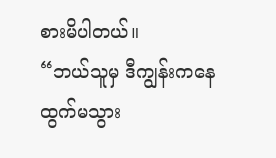စားမိပါတယ်။
“ဘယ်သူမှ ဒီကျွန်းကနေ ထွက်မသွား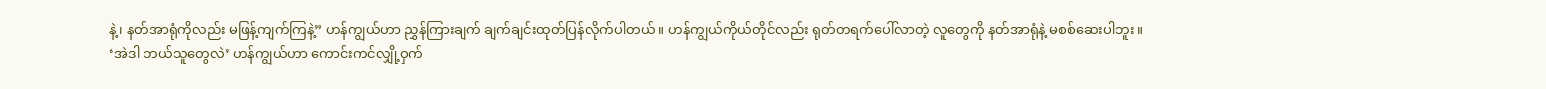နဲ့၊ နတ်အာရုံကိုလည်း မဖြန့်ကျက်ကြနဲ့” ဟန်ကျွယ်ဟာ ညွှန်ကြားချက် ချက်ချင်းထုတ်ပြန်လိုက်ပါတယ်။ ဟန်ကျွယ်ကိုယ်တိုင်လည်း ရုတ်တရက်ပေါ်လာတဲ့ လူတွေကို နတ်အာရုံနဲ့ မစစ်ဆေးပါဘူး။
‘အဲဒါ ဘယ်သူတွေလဲ’ ဟန်ကျွယ်ဟာ ကောင်းကင်လျှို့ဝှက်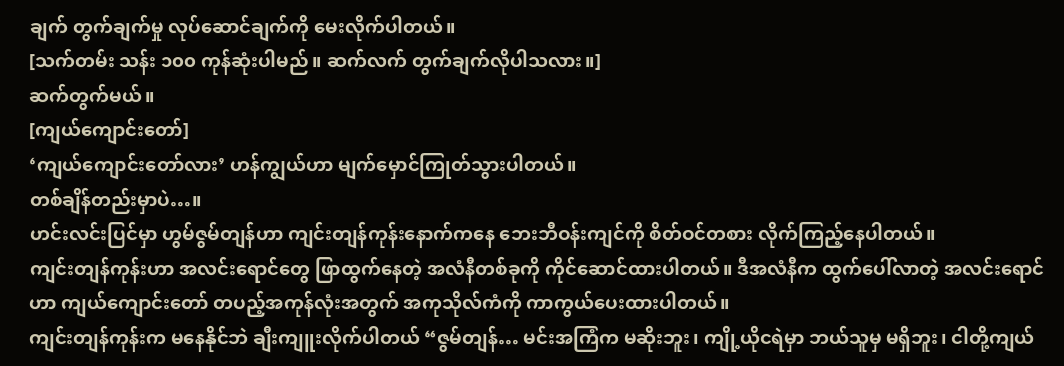ချက် တွက်ချက်မှု လုပ်ဆောင်ချက်ကို မေးလိုက်ပါတယ်။
[သက်တမ်း သန်း ၁၀၀ ကုန်ဆုံးပါမည်။ ဆက်လက် တွက်ချက်လိုပါသလား။]
ဆက်တွက်မယ်။
[ကျယ်ကျောင်းတော်]
‘ကျယ်ကျောင်းတော်လား’ ဟန်ကျွယ်ဟာ မျက်မှောင်ကြုတ်သွားပါတယ်။
တစ်ချိန်တည်းမှာပဲ…။
ဟင်းလင်းပြင်မှာ ဟွမ်ဇွမ်တျန်ဟာ ကျင်းတျန်ကုန်းနောက်ကနေ ဘေးဘီဝန်းကျင်ကို စိတ်ဝင်တစား လိုက်ကြည့်နေပါတယ်။
ကျင်းတျန်ကုန်းဟာ အလင်းရောင်တွေ ဖြာထွက်နေတဲ့ အလံနီတစ်ခုကို ကိုင်ဆောင်ထားပါတယ်။ ဒီအလံနီက ထွက်ပေါ်လာတဲ့ အလင်းရောင်ဟာ ကျယ်ကျောင်းတော် တပည့်အကုန်လုံးအတွက် အကုသိုလ်ကံကို ကာကွယ်ပေးထားပါတယ်။
ကျင်းတျန်ကုန်းက မနေနိုင်ဘဲ ချီးကျူးလိုက်ပါတယ် “ဇွမ်တျန်… မင်းအကြံက မဆိုးဘူး၊ ကျို့ယိုငရဲမှာ ဘယ်သူမှ မရှိဘူး၊ ငါတို့ကျယ်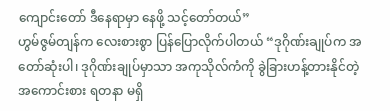ကျောင်းတော် ဒီနေရာမှာ နေဖို့ သင့်တော်တယ်”
ဟွမ်ဇွမ်တျန်က လေးစားစွာ ပြန်ပြောလိုက်ပါတယ် “ဒုဂိုဏ်းချုပ်က အတော်ဆုံးပါ၊ ဒုဂိုဏ်းချုပ်မှာသာ အကုသိုလ်ကံကို ခွဲခြားဟန့်တားနိုင်တဲ့ အကောင်းစား ရတနာ မရှိ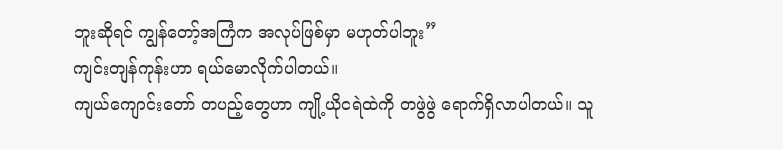ဘူးဆိုရင် ကျွန်တော့်အကြံက အလုပ်ဖြစ်မှာ မဟုတ်ပါဘူး”
ကျင်းတျန်ကုန်းဟာ ရယ်မောလိုက်ပါတယ်။
ကျယ်ကျောင်းတော် တပည့်တွေဟာ ကျို့ယိုငရဲထဲကို တဖွဲဖွဲ ရောက်ရှိလာပါတယ်။ သူ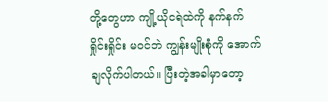တို့တွေဟာ ကျို့ယိုငရဲထဲကို နက်နက်ရှိုင်းရှိုင်း မဝင်ဘဲ ကျွန်းမျိုးစုံကို အောက်ချလိုက်ပါတယ်။ ပြီးတဲ့အခါမှာတော့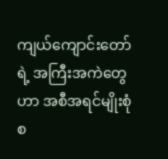ကျယ်ကျောင်းတော်ရဲ့ အကြီးအကဲတွေဟာ အစီအရင်မျိုးစုံ စ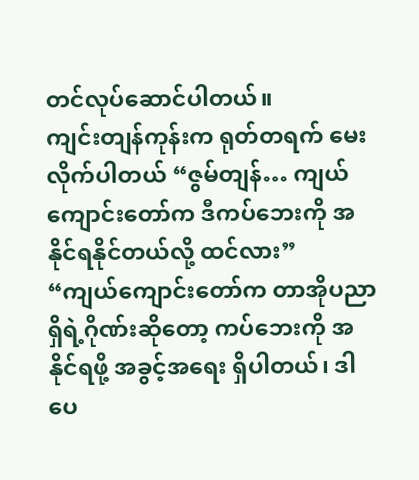တင်လုပ်ဆောင်ပါတယ်။
ကျင်းတျန်ကုန်းက ရုတ်တရက် မေးလိုက်ပါတယ် “ဇွမ်တျန်… ကျယ်ကျောင်းတော်က ဒီကပ်ဘေးကို အနိုင်ရနိုင်တယ်လို့ ထင်လား”
“ကျယ်ကျောင်းတော်က တာအိုပညာရှိရဲ့ဂိုဏ်းဆိုတော့ ကပ်ဘေးကို အနိုင်ရဖို့ အခွင့်အရေး ရှိပါတယ်၊ ဒါပေ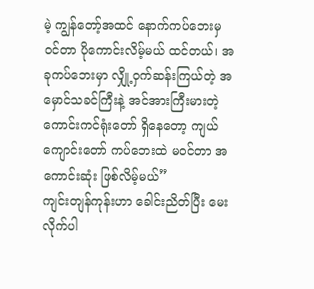မဲ့ ကျွန်တော့်အထင် နောက်ကပ်ဘေးမှ ဝင်တာ ပိုကောင်းလိမ့်မယ် ထင်တယ်၊ အခုကပ်ဘေးမှာ လျှို့ဝှက်ဆန်းကြယ်တဲ့ အမှောင်သခင်ကြီးနဲ့ အင်အားကြီးမားတဲ့ ကောင်းကင်ရုံးတော် ရှိနေတော့ ကျယ်ကျောင်းတော် ကပ်ဘေးထဲ မဝင်တာ အကောင်းဆုံး ဖြစ်လိမ့်မယ်”
ကျင်းတျန်ကုန်းဟာ ခေါင်းညိတ်ပြီး မေးလိုက်ပါ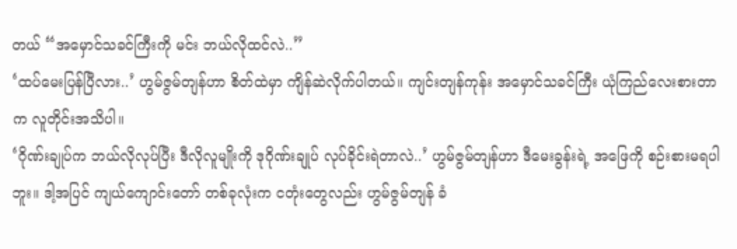တယ် “အမှောင်သခင်ကြီးကို မင်း ဘယ်လိုထင်လဲ..”
‘ထပ်မေးပြန်ပြီလား..’ ဟွမ်ဇွမ်တျန်ဟာ စိတ်ထဲမှာ ကျိန်ဆဲလိုက်ပါတယ်။ ကျင်းတျန်ကုန်း အမှောင်သခင်ကြီး ယုံကြည်လေးစားတာက လူတိုင်းအသိပါ။
‘ဂိုဏ်းချုပ်က ဘယ်လိုလုပ်ပြီး ဒီလိုလူမျိုးကို ဒုဂိုဏ်းချုပ် လုပ်ခိုင်းရဲတာလဲ..’ ဟွမ်ဇွမ်တျန်ဟာ ဒီမေးခွန်းရဲ့ အဖြေကို စဉ်းစားမရပါဘူး။ ဒါ့အပြင် ကျယ်ကျောင်းတော် တစ်ခုလုံးက ငတုံးတွေလည်း ဟွမ်ဇွမ်တျန် ခံ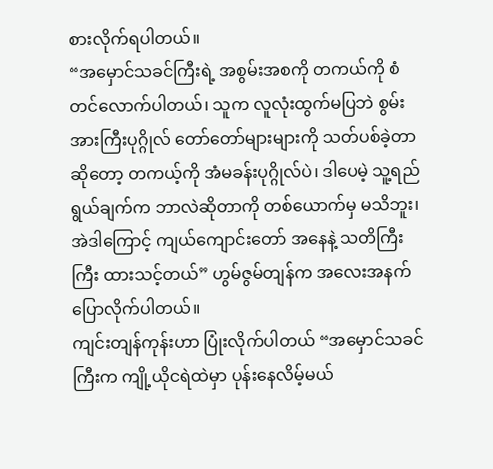စားလိုက်ရပါတယ်။
“အမှောင်သခင်ကြီးရဲ့ အစွမ်းအစကို တကယ်ကို စံတင်လောက်ပါတယ်၊ သူက လူလုံးထွက်မပြဘဲ စွမ်းအားကြီးပုဂ္ဂိုလ် တော်တော်များများကို သတ်ပစ်ခဲ့တာဆိုတော့ တကယ့်ကို အံမခန်းပုဂ္ဂိုလ်ပဲ၊ ဒါပေမဲ့ သူ့ရည်ရွယ်ချက်က ဘာလဲဆိုတာကို တစ်ယောက်မှ မသိဘူး၊ အဲဒါကြောင့် ကျယ်ကျောင်းတော် အနေနဲ့ သတိကြီးကြီး ထားသင့်တယ်” ဟွမ်ဇွမ်တျန်က အလေးအနက် ပြောလိုက်ပါတယ်။
ကျင်းတျန်ကုန်းဟာ ပြုံးလိုက်ပါတယ် “အမှောင်သခင်ကြီးက ကျို့ယိုငရဲထဲမှာ ပုန်းနေလိမ့်မယ်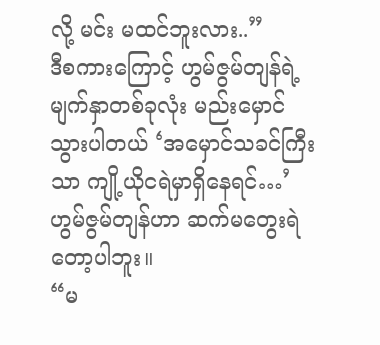လို့ မင်း မထင်ဘူးလား..”
ဒီစကားကြောင့် ဟွမ်ဇွမ်တျန်ရဲ့ မျက်နှာတစ်ခုလုံး မည်းမှောင်သွားပါတယ် ‘အမှောင်သခင်ကြီးသာ ကျို့ယိုငရဲမှာရှိနေရင်…’ ဟွမ်ဇွမ်တျန်ဟာ ဆက်မတွေးရဲတော့ပါဘူး။
“မ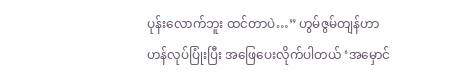ပုန်းလောက်ဘူး ထင်တာပဲ…” ဟွမ်ဇွမ်တျန်ဟာ ဟန်လုပ်ပြုံးပြီး အဖြေပေးလိုက်ပါတယ် ‘အမှောင်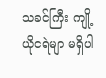သခင်ကြီး ကျို့ယိုငရဲမျာ မရှိပါ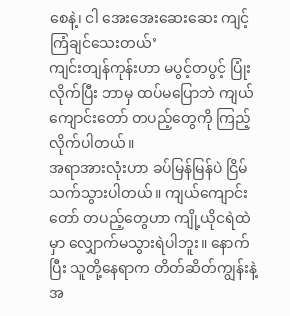စေနဲ့၊ ငါ အေးအေးဆေးဆေး ကျင့်ကြံချင်သေးတယ်’
ကျင်းတျန်ကုန်းဟာ မပွင့်တပွင့် ပြုံးလိုက်ပြီး ဘာမှ ထပ်မပြောဘဲ ကျယ်ကျောင်းတော် တပည့်တွေကို ကြည့်လိုက်ပါတယ်။
အရာအားလုံးဟာ ခပ်မြန်မြန်ပဲ ငြိမ်သက်သွားပါတယ်။ ကျယ်ကျောင်းတော် တပည့်တွေဟာ ကျို့ယိုငရဲထဲမှာ လျှောက်မသွားရဲပါဘူး။ နောက်ပြီး သူတို့နေရာက တိတ်ဆိတ်ကျွန်းနဲ့ အ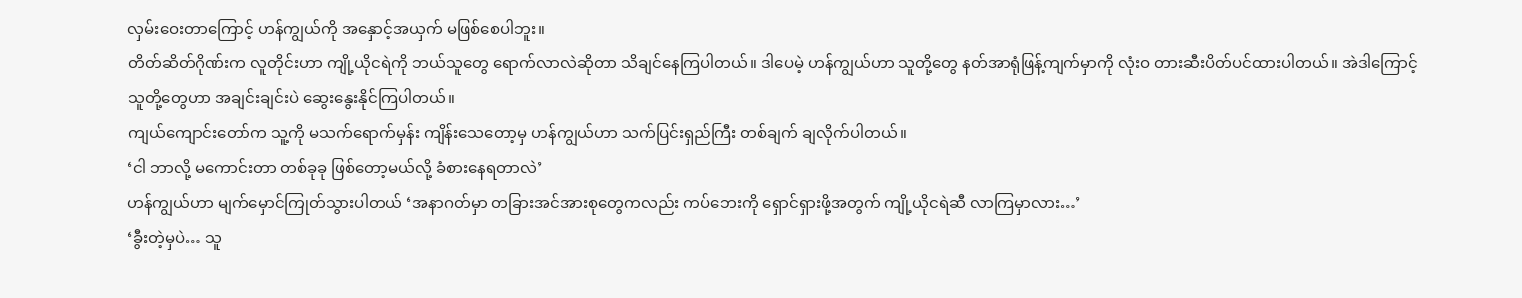လှမ်းဝေးတာကြောင့် ဟန်ကျွယ်ကို အနှောင့်အယှက် မဖြစ်စေပါဘူး။
တိတ်ဆိတ်ဂိုဏ်းက လူတိုင်းဟာ ကျို့ယိုငရဲကို ဘယ်သူတွေ ရောက်လာလဲဆိုတာ သိချင်နေကြပါတယ်။ ဒါပေမဲ့ ဟန်ကျွယ်ဟာ သူတို့တွေ နတ်အာရုံဖြန့်ကျက်မှာကို လုံးဝ တားဆီးပိတ်ပင်ထားပါတယ်။ အဲဒါကြောင့် သူတို့တွေဟာ အချင်းချင်းပဲ ဆွေးနွေးနိုင်ကြပါတယ်။
ကျယ်ကျောင်းတော်က သူ့ကို မသက်ရောက်မှန်း ကျိန်းသေတော့မှ ဟန်ကျွယ်ဟာ သက်ပြင်းရှည်ကြီး တစ်ချက် ချလိုက်ပါတယ်။
‘ငါ ဘာလို့ မကောင်းတာ တစ်ခုခု ဖြစ်တော့မယ်လို့ ခံစားနေရတာလဲ’
ဟန်ကျွယ်ဟာ မျက်မှောင်ကြုတ်သွားပါတယ် ‘အနာဂတ်မှာ တခြားအင်အားစုတွေကလည်း ကပ်ဘေးကို ရှောင်ရှားဖို့အတွက် ကျို့ယိုငရဲဆီ လာကြမှာလား…’
‘ခွီးတဲ့မှပဲ… သူ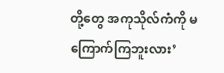တို့တွေ အကုသိုလ်ကံကို မကြောက်ကြဘူးလား’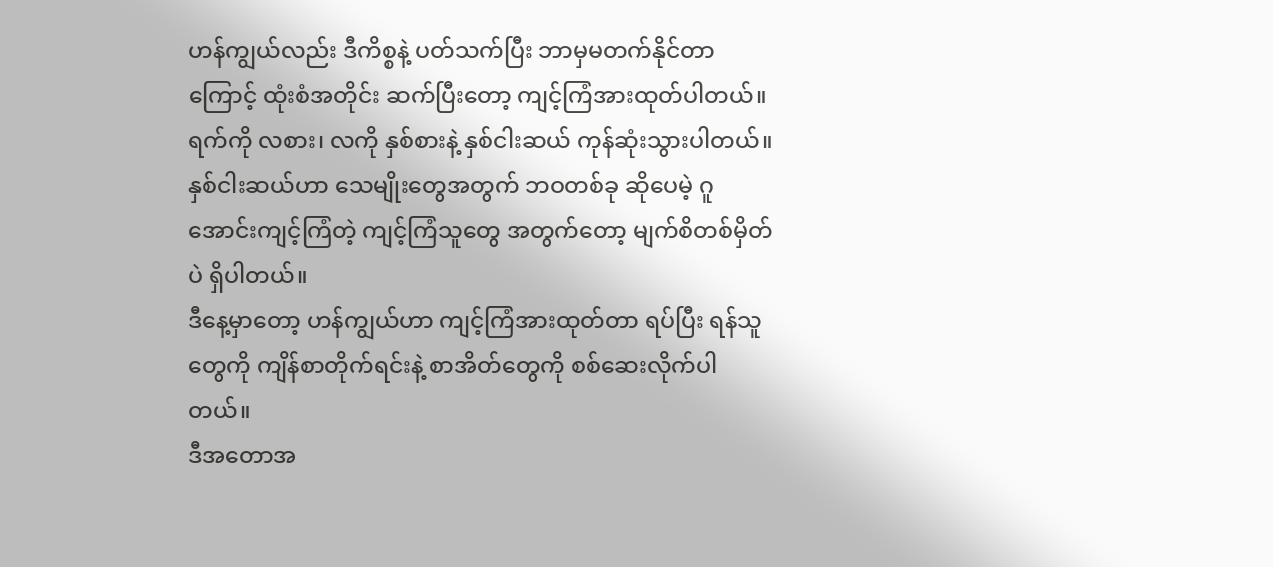ဟန်ကျွယ်လည်း ဒီကိစ္စနဲ့ ပတ်သက်ပြီး ဘာမှမတက်နိုင်တာကြောင့် ထုံးစံအတိုင်း ဆက်ပြီးတော့ ကျင့်ကြံအားထုတ်ပါတယ်။
ရက်ကို လစား၊ လကို နှစ်စားနဲ့ နှစ်ငါးဆယ် ကုန်ဆုံးသွားပါတယ်။ နှစ်ငါးဆယ်ဟာ သေမျိုးတွေအတွက် ဘဝတစ်ခု ဆိုပေမဲ့ ဂူအောင်းကျင့်ကြံတဲ့ ကျင့်ကြံသူတွေ အတွက်တော့ မျက်စိတစ်မှိတ်ပဲ ရှိပါတယ်။
ဒီနေ့မှာတော့ ဟန်ကျွယ်ဟာ ကျင့်ကြံအားထုတ်တာ ရပ်ပြီး ရန်သူတွေကို ကျိန်စာတိုက်ရင်းနဲ့ စာအိတ်တွေကို စစ်ဆေးလိုက်ပါတယ်။
ဒီအတောအ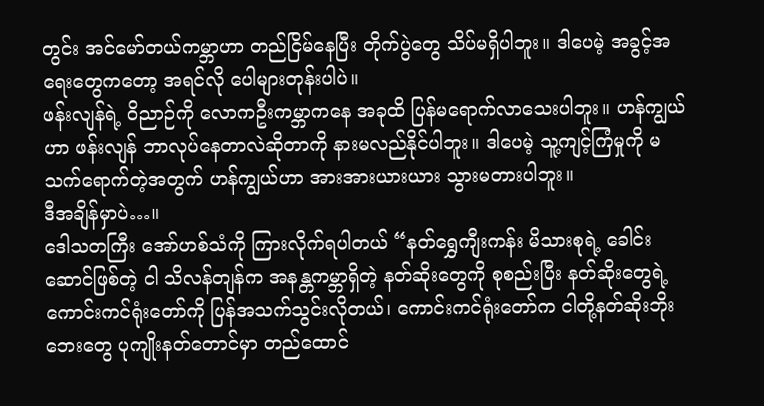တွင်း အင်မော်တယ်ကမ္ဘာဟာ တည်ငြိမ်နေပြီး တိုက်ပွဲတွေ သိပ်မရှိပါဘူး။ ဒါပေမဲ့ အခွင့်အရေးတွေကတော့ အရင်လို ပေါများတုန်းပါပဲ။
ဖန်းလျန်ရဲ့ ဝိညာဉ်ကို လောကဦးကမ္ဘာကနေ အခုထိ ပြန်မရောက်လာသေးပါဘူး။ ဟန်ကျွယ်ဟာ ဖန်းလျန် ဘာလုပ်နေတာလဲဆိုတာကို နားမလည်နိုင်ပါဘူး။ ဒါပေမဲ့ သူ့ကျင့်ကြံမှုကို မသက်ရောက်တဲ့အတွက် ဟန်ကျွယ်ဟာ အားအားယားယား သွားမတားပါဘူး။
ဒီအချိန်မှာပဲ…။
ဒေါသတကြီး အော်ဟစ်သံကို ကြားလိုက်ရပါတယ် “နတ်ရွှေကျီးကန်း မိသားစုရဲ့ ခေါင်းဆောင်ဖြစ်တဲ့ ငါ သိလန်တျန်က အနန္တကမ္ဘာရှိတဲ့ နတ်ဆိုးတွေကို စုစည်းပြီး နတ်ဆိုးတွေရဲ့ ကောင်းကင်ရုံးတော်ကို ပြန်အသက်သွင်းလိုတယ်၊ ကောင်းကင်ရုံးတော်က ငါတို့နတ်ဆိုးဘိုးဘေးတွေ ပုကျိုးနတ်တောင်မှာ တည်ထောင်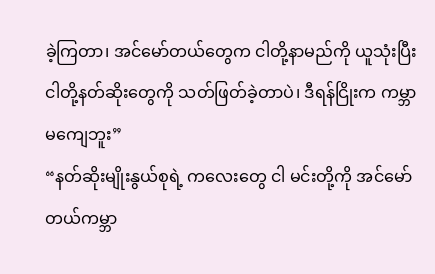ခဲ့ကြတာ၊ အင်မော်တယ်တွေက ငါတို့နာမည်ကို ယူသုံးပြီး ငါတို့နတ်ဆိုးတွေကို သတ်ဖြတ်ခဲ့တာပဲ၊ ဒီရန်ငြိုးက ကမ္ဘာမကျေဘူး”
“နတ်ဆိုးမျိုးနွယ်စုရဲ့ ကလေးတွေ ငါ မင်းတို့ကို အင်မော်တယ်ကမ္ဘာ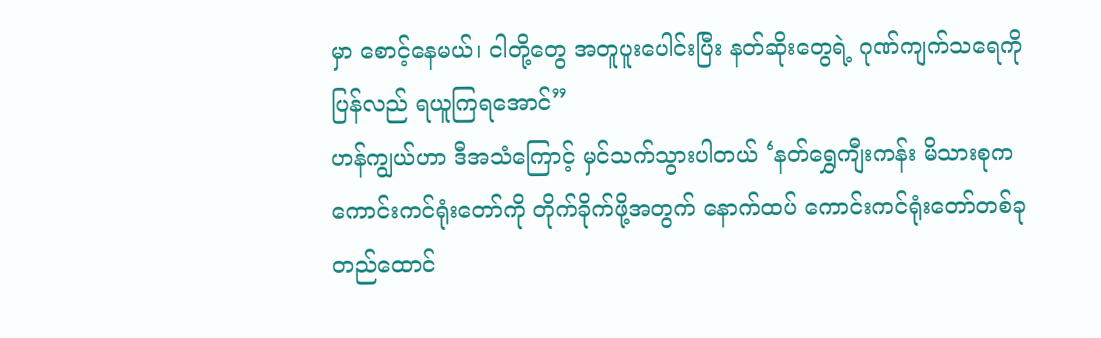မှာ စောင့်နေမယ်၊ ငါတို့တွေ အတူပူးပေါင်းပြီး နတ်ဆိုးတွေရဲ့ ဂုဏ်ကျက်သရေကို ပြန်လည် ရယူကြရအောင်”
ဟန်ကျွယ်ဟာ ဒီအသံကြောင့် မှင်သက်သွားပါတယ် ‘နတ်ရွှေကျီးကန်း မိသားစုက ကောင်းကင်ရုံးတော်ကို တိုက်ခိုက်ဖို့အတွက် နောက်ထပ် ကောင်းကင်ရုံးတော်တစ်ခု တည်ထောင်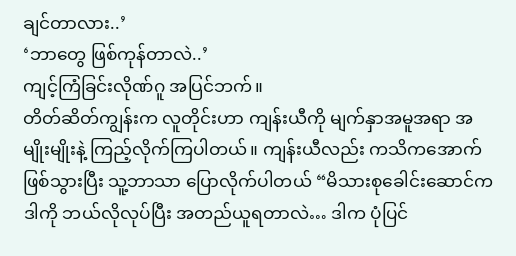ချင်တာလား..’
‘ဘာတွေ ဖြစ်ကုန်တာလဲ..’
ကျင့်ကြံခြင်းလိုဏ်ဂူ အပြင်ဘက်။
တိတ်ဆိတ်ကျွန်းက လူတိုင်းဟာ ကျန်းယီကို မျက်နှာအမူအရာ အမျိုးမျိုးနဲ့ ကြည့်လိုက်ကြပါတယ်။ ကျန်းယီလည်း ကသိကအောက် ဖြစ်သွားပြီး သူ့ဘာသာ ပြောလိုက်ပါတယ် “မိသားစုခေါင်းဆောင်က ဒါကို ဘယ်လိုလုပ်ပြီး အတည်ယူရတာလဲ… ဒါက ပုံပြင်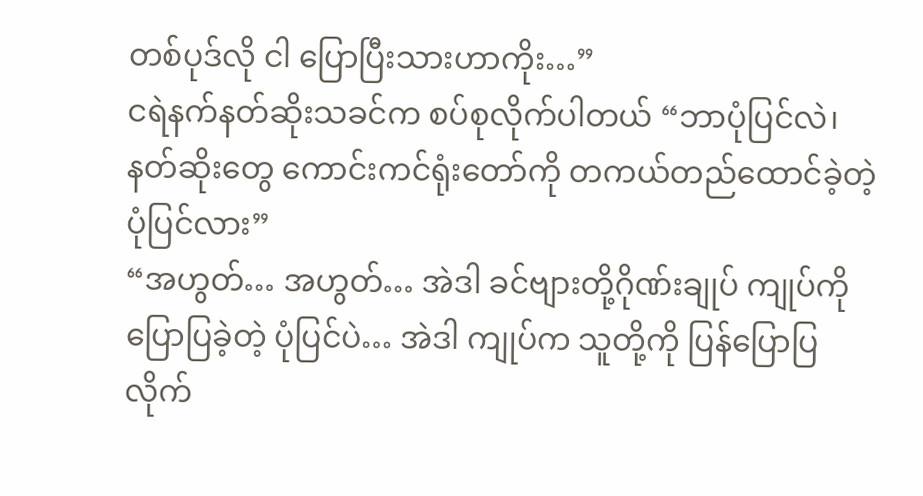တစ်ပုဒ်လို ငါ ပြောပြီးသားဟာကိုး…”
ငရဲနက်နတ်ဆိုးသခင်က စပ်စုလိုက်ပါတယ် “ဘာပုံပြင်လဲ၊ နတ်ဆိုးတွေ ကောင်းကင်ရုံးတော်ကို တကယ်တည်ထောင်ခဲ့တဲ့ ပုံပြင်လား”
“အဟွတ်… အဟွတ်… အဲဒါ ခင်ဗျားတို့ဂိုဏ်းချုပ် ကျုပ်ကို ပြောပြခဲ့တဲ့ ပုံပြင်ပဲ… အဲဒါ ကျုပ်က သူတို့ကို ပြန်ပြောပြလိုက်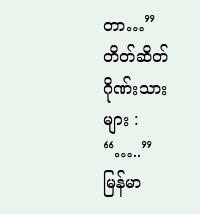တာ…”
တိတ်ဆိတ်ဂိုဏ်းသားများ : “…..”
မြန်မာ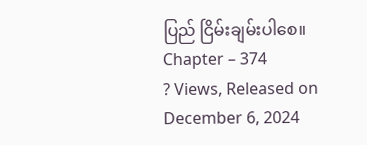ပြည် ငြိမ်းချမ်းပါစေ။
Chapter – 374
? Views, Released on December 6, 2024